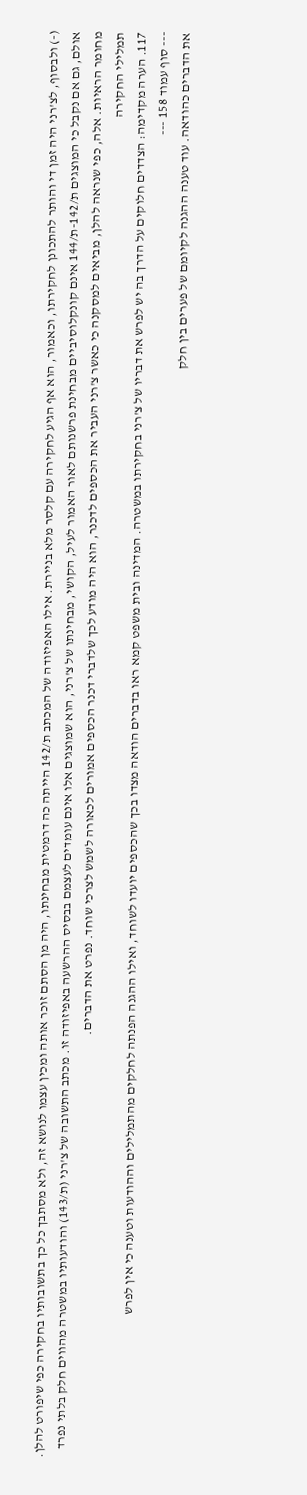(-) ולבסוף, לצ'רני היה זמן די והותר להתכונן לחקירתו, וכאמור, הוא אף הגיע לחקירה עם קלסר מלא בניירת. אילו האפיזודה של המכתב ת/142 הייתה כה דרמטית מבחינתו, היה מן הסתם זוכר אותה ומכין עצמו לנושא זה, ולא מסתבך כל כך בתשובותיו בחקירה כפי שיפורט להלן.
אולם, גם אם נקבל כי המוצגים ת/142-ת/144 אינם קונקלוסיביים מבחינת פרשנותם לאור האמור לעיל, הקושי, מבחינתו של צ'רני, הוא שמוצגים אלו אינם עומדים לעצמם בבסיס ההרשעה באפיזודה זו. מכתב התשובה של צ'רני (ת/143) והודעותיו במשטרה מהווים חלק בלתי נפרד מחומר הראיות. אלה, כפי שנראה להלן, מביאים למסקנה כי כאשר צ'רני העביר את הכספים לדכנר, הוא היה מודע לכך שלדברי דכנר הכספים אמורים לכאורה לשמש לצרכי שוחד. נפרט את הדברים.
תמלילי החקירה
117. הערה מקדימה: הצדדים חלוקים על הדרך בה יש לפרש את דבריו של צ'רני בחקירתו במשטרה. המדינה ובית משפט קמא ראו בדברים הודאה מצדו בכך שהכספים יועדו לשוחד, ואילו ההגנה הפנתה לחלקים מהתמלילים וההודעות וטענה כי אין לפרש
--- סוף עמוד 158 ---
את הדברים כהודאה. עוד טענה ההגנה לקיומם של פערים בין חלק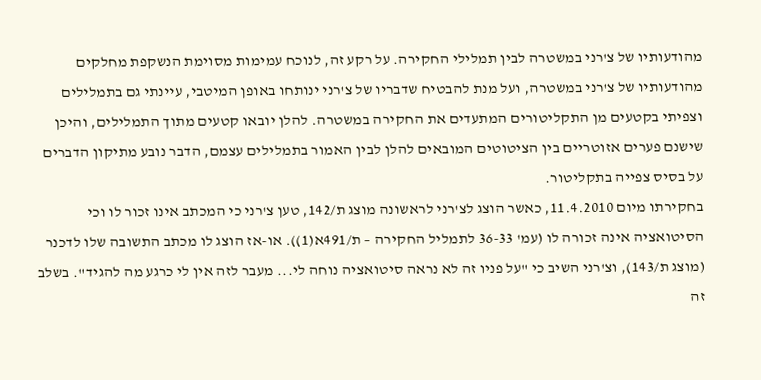מהודעותיו של צ'רני במשטרה לבין תמלילי החקירה. על רקע זה, לנוכח עמימות מסוימת הנשקפת מחלקים מהודעותיו של צ'רני במשטרה, ועל מנת להבטיח שדבריו של צ'רני ינותחו באופן המיטבי, עיינתי גם בתמלילים וצפיתי בקטעים מן התקליטורים המתעדים את החקירה במשטרה. להלן יובאו קטעים מתוך התמלילים, והיכן שישנם פערים אזוטריים בין הציטוטים המובאים להלן לבין האמור בתמלילים עצמם, הדבר נובע מתיקון הדברים על בסיס צפייה בתקליטור.
בחקירתו מיום 11.4.2010, כאשר הוצג לצ'רני לראשונה מוצג ת/142, טען צ'רני כי המכתב אינו זכור לו וכי הסיטואציה אינה זכורה לו (עמ' 36-33 לתמליל החקירה – ת/491א(1)). או-אז הוצג לו מכתב התשובה שלו לדכנר (מוצג ת/143), וצ'רני השיב כי "על פניו זה לא נראה סיטואציה נוחה לי... מעבר לזה אין לי כרגע מה להגיד". בשלב זה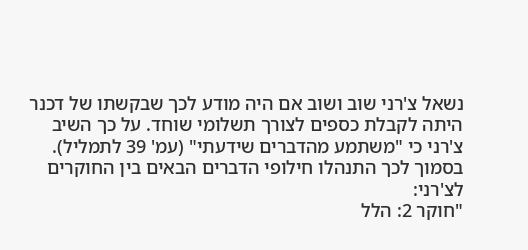נשאל צ'רני שוב ושוב אם היה מודע לכך שבקשתו של דכנר היתה לקבלת כספים לצורך תשלומי שוחד. על כך השיב צ'רני כי "משתמע מהדברים שידעתי" (עמ' 39 לתמליל).
בסמוך לכך התנהלו חילופי הדברים הבאים בין החוקרים לצ'רני:
"חוקר 2: הלל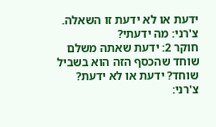ידעת או לא ידעת זו השאלה.
צ'רני: מה ידעתי?
חוקר 2: ידעת שאתה משלם שוחד שהכסף הזה הוא בשביל שוחד? ידעת או לא ידעת?
צ'רני: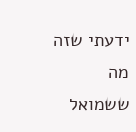ידעתי שזה מה ששמואל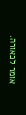אומר לכאורה.